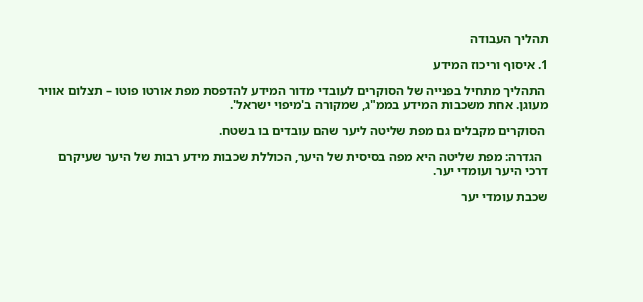תהליך העבודה

1. איסוף וריכוז המידע

 התהליך מתחיל בפנייה של הסוקרים לעובדי מדור המידע להדפסת מפת אורטו פוטו – תצלום אוויר מעוגן. אחת משכבות המידע בממ"ג, שמקורה ב'מיפוי ישראל'.

 הסוקרים מקבלים גם מפת שליטה ליער שהם עובדים בו בשטח.

  הגדרה: מפת שליטה היא מפה בסיסית של היער, הכוללת שכבות מידע רבות של היער שעיקרם דרכי היער ועומדי יער.

שכבת עומדי יער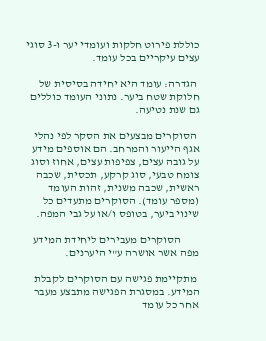כוללת פירוט חלקות ועומדי יער ו-3 סוגי עצים עיקריים בכל עומד.

 הגדרה: עומד היא יחידה בסיסית של חלוקת שטח ביער. נתוני העומד כוללים גם שנת נטיעה.

 הסוקרים מבצעים את הסקר לפי נהלי אגף הייעור והמרחב. הם אוספים מידע על גובה עצים, צפיפות עצים, אחוז וסוג צומח טבעי, סוג קרקע, תכסית, שכבה ראשית, שכבה משנית, זהות העומד (מספר עומד). הסוקרים מתעדים כל שינוי ביער, בטופס ו/או על גבי המפה.

        הסוקרים מעבירים ליחידת המידע מפה אשר אושרה ע"י היערנים.

 מתקיימת פגישה עם הסוקרים לקבלת המידע. במסגרת הפגישה מתבצע מעבר אחר כל עומד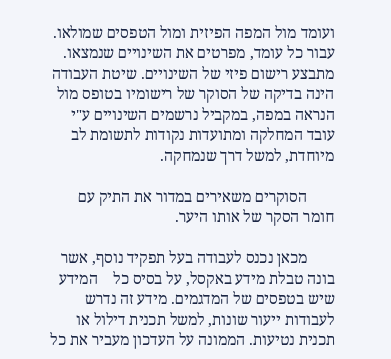ועומד מול המפה הפיזית ומול הטפסים שמולאו. עבור כל עומד, מפרטים את השינויים שנמצאו. מתבצע רישום פיזי של השינויים. שיטת העבודה הינה בדיקה של הסוקר של רישומיו בטופס מול הנראה במפה, במקביל נרשמים השינויים ע"י עובד המחלקה ומתועדות נקודות לתשומת לב מיוחדת, למשל דרך שנמחקה.

       הסוקרים משאירים במדור את התיק עם חומר הסקר של אותו היער.

       מכאן נכנס לעבודה בעל תפקיד נוסף, אשר בונה טבלת מידע באקסל, על בסיס כל    המידע שיש בטפסים של המדגמים. מידע זה נדרש לעבודות ייעור שונות, למשל תכנית דילול או תכנית נטיעות. הממונה על העדכון מעביר את כל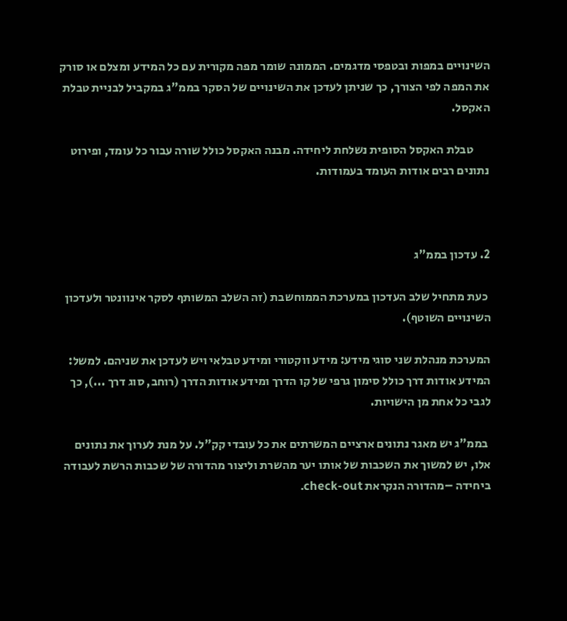השינויים במפות ובטפסי מדגמים. הממונה שומר מפה מקורית עם כל המידע ומצלם או סורק את המפה לפי הצורך, כך שניתן לעדכן את השינויים של הסקר בממ"ג במקביל לבניית טבלת האקסל.

       טבלת האקסל הסופית נשלחת ליחידה. מבנה האקסל כולל שורה עבור כל עומד, ופירוט נתונים רבים אודות העומד בעמודות.



2. עדכון בממ"ג

 כעת מתחיל שלב העדכון במערכת הממוחשבת (זה השלב המשותף לסקר אינוונטר ולעדכון השינויים השוטף).

המערכת מנהלת שני סוגי מידע: מידע ווקטורי ומידע טבלאי ויש לעדכן את שניהם. למשל: המידע אודות דרך כולל סימון גרפי של קו הדרך ומידע אודות הדרך (רוחב, סוג דרך ...), כך לגבי כל אחת מן הישויות.

 בממ"ג יש מאגר נתונים ארציים המשרתים את כל עובדי קק"ל. על מנת לערוך את נתונים אלו, יש למשוך את השכבות של אותו יער מהשרת וליצור מהדורה של שכבות הרשת לעבודה ביחידה –מהדורה הנקראת check-out.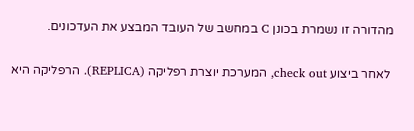מהדורה זו נשמרת בכונן C במחשב של העובד המבצע את העדכונים.

 לאחר ביצוע check out, המערכת יוצרת רפליקה (REPLICA). הרפליקה היא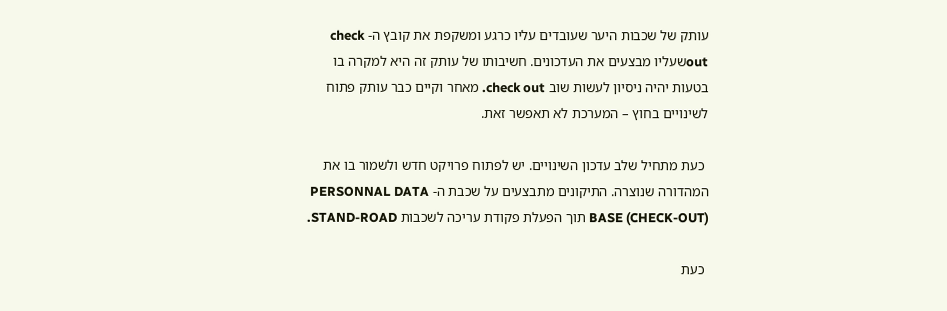עותק של שכבות היער שעובדים עליו כרגע ומשקפת את קובץ ה- check outשעליו מבצעים את העדכונים. חשיבותו של עותק זה היא למקרה בו בטעות יהיה ניסיון לעשות שוב check out. מאחר וקיים כבר עותק פתוח לשינויים בחוץ – המערכת לא תאפשר זאת.

 כעת מתחיל שלב עדכון השינויים. יש לפתוח פרויקט חדש ולשמור בו את המהדורה שנוצרה. התיקונים מתבצעים על שכבת ה- PERSONNAL DATA BASE (CHECK-OUT) תוך הפעלת פקודת עריכה לשכבות STAND-ROAD.

 כעת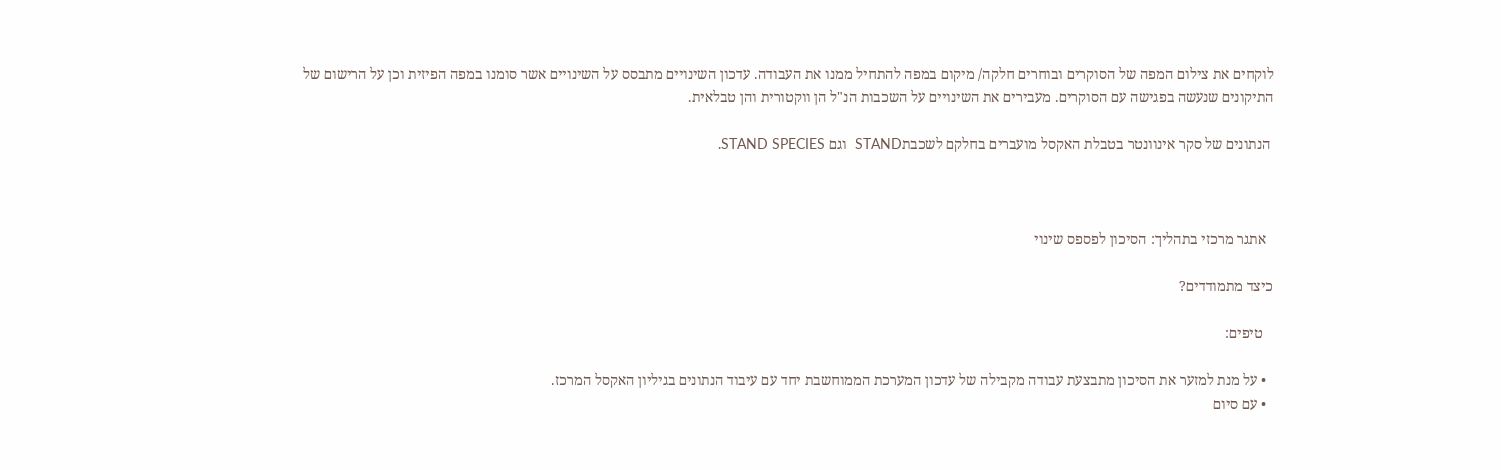לוקחים את צילום המפה של הסוקרים ובוחרים חלקה/ מיקום במפה להתחיל ממנו את העבודה. עדכון השינויים מתבסס על השינויים אשר סומנו במפה הפיזית וכן על הרישום של התיקונים שנעשה בפגישה עם הסוקרים. מעבירים את השינויים על השכבות הנ"ל הן ווקטורית והן טבלאית.

 הנתונים של סקר אינוונטר בטבלת האקסל מועברים בחלקם לשכבתSTAND  וגם STAND SPECIES.



  אתגר מרכזי בתהליך: הסיכון לפספס שינוי

כיצד מתמודדים?

   טיפים:

  • על מנת למזער את הסיכון מתבצעת עבודה מקבילה של עדכון המערכת הממוחשבת יחד עם עיבוד הנתונים בגיליון האקסל המרכז.
  • עם סיום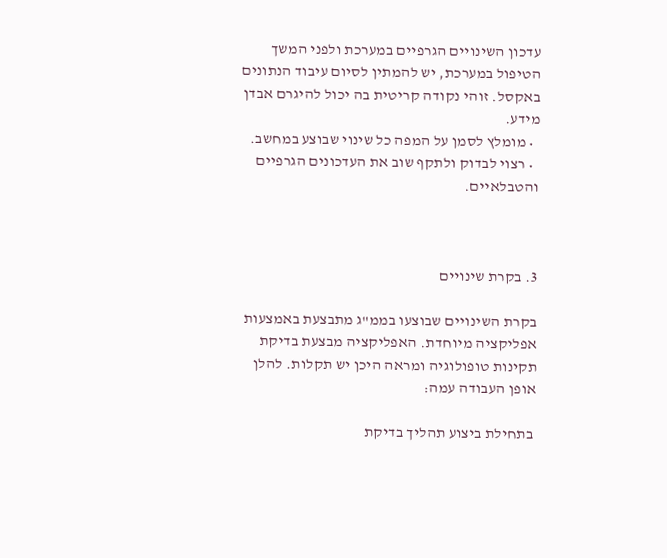עדכון השינויים הגרפיים במערכת ולפני המשך הטיפול במערכת, יש להמתין לסיום עיבוד הנתונים באקסל. זוהי נקודה קריטית בה יכול להיגרם אבדן מידע.
  • מומלץ לסמן על המפה כל שינוי שבוצע במחשב.
  • רצוי לבדוק ולתקף שוב את העדכונים הגרפיים והטבלאיים.



3. בקרת שינויים

בקרת השינויים שבוצעו בממ"ג מתבצעת באמצעות אפליקציה מיוחדת. האפליקציה מבצעת בדיקת תקינות טופולוגיה ומראה היכן יש תקלות. להלן אופן העבודה עמה:

 בתחילת ביצוע תהליך בדיקת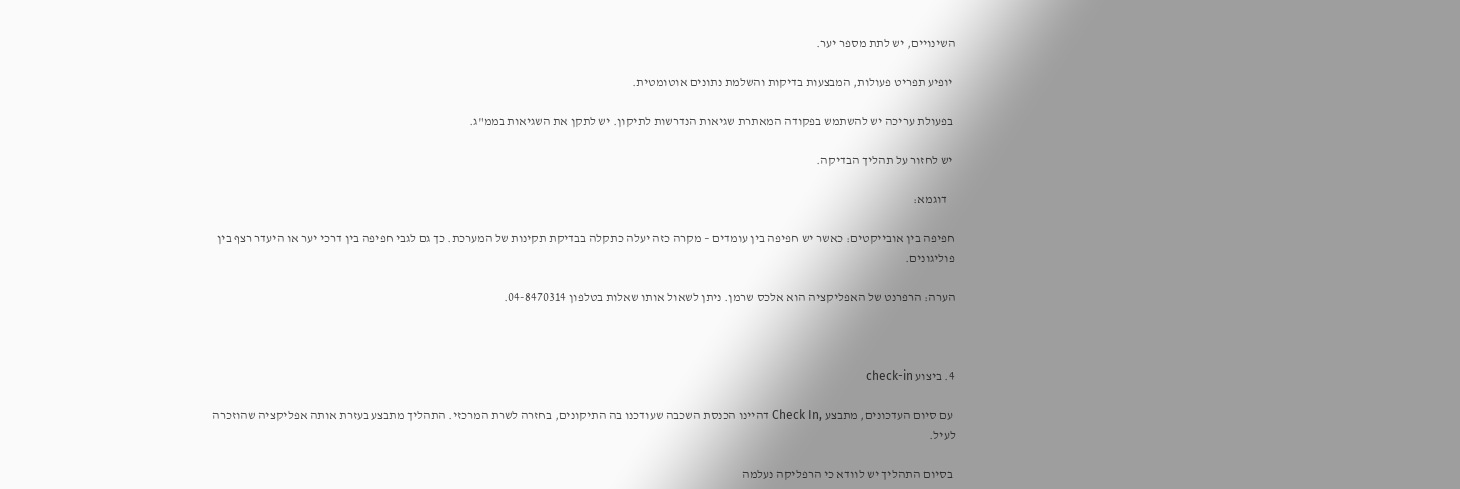השינויים, יש לתת מספר יער.

 יופיע תפריט פעולות, המבצעות בדיקות והשלמת נתונים אוטומטית.

 בפעולת עריכה יש להשתמש בפקודה המאתרת שגיאות הנדרשות לתיקון. יש לתקן את השגיאות בממ"ג.

 יש לחזור על תהליך הבדיקה.

   דוגמא:

חפיפה בין אובייקטים: כאשר יש חפיפה בין עומדים – מקרה כזה יעלה כתקלה בבדיקת תקינות של המערכת. כך גם לגבי חפיפה בין דרכי יער או היעדר רצף בין פוליגונים.

הערה: הרפרנט של האפליקציה הוא אלכס שרמן. ניתן לשאול אותו שאלות בטלפון 04-8470314.



4. ביצוע check-in

 עם סיום העדכונים, מתבצע ,Check In דהיינו הכנסת השכבה שעודכנו בה התיקונים, בחזרה לשרת המרכזי. התהליך מתבצע בעזרת אותה אפליקציה שהוזכרה לעיל.

 בסיום התהליך יש לוודא כי הרפליקה נעלמה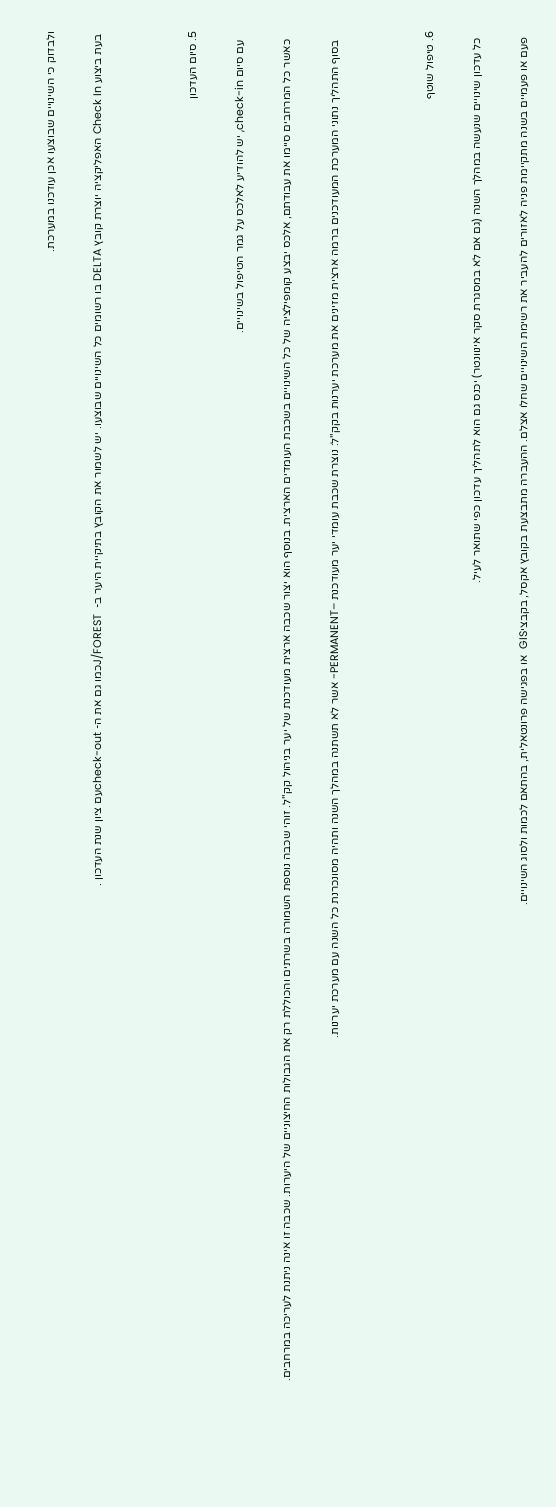ולבדוק כי השינויים שבוצעו אכן עודכנו במערכת.

 בעת ביצוע Check In האפליקציה יוצרת קובץ DELTA בו רשומים כל השינויים שבוצעו. יש לשמור את הקובץ בתיקיית היער ב-  J/FORESTכמו גם את ה- check-outעם ציון שנת העדכון .



5. סיום העדכון

   עם סיום check-in, יש להודיע לאלכס על גמר הטיפול בשינויים.

   כאשר כל המרחבים סיימו את עבודתם, אלכס יבצע קומפילציה של כל השינויים בשכבת העומדים הארצית. בנוסף הוא יצור שכבה ארצית מעודכנת של יער בניהול קק"ל. זוהי שכבה נוספת השמורה בשרתים והכוללת רק את הגבולות החיצוניים של היערות. שכבה זו אינה ניתנת לעריכה במרחבים.

   בסוף התהליך נתוני המערכת המעודכנים ברמה ארצית מזינים את מערכת יערנות בקק"ל: נוצרת שכבת עומדי יער מעודכנת –PERMANENT- אשר לא תשתנה במהלך השנה ותהיה מסונכרנת כל השנה עם מערכת יערנות.



6. טיפול שוטף

  כל עדכון שינויים שנעשה במהלך השנה (גם אם לא במסגרת סקר אינוונטר) יכנס גם הוא לתהליך עדכון כפי שתואר לעיל.

  פעם או פעמיים בשנה מתקיימת פניה לאזורים להעביר את רשימת השינויים שחלו אצלם. ההעברה מתבצעת בקובץ אקסל, בקבציGIS  או בפגישה פרונטאלית, בהתאם לכמות ולסוג השינויים.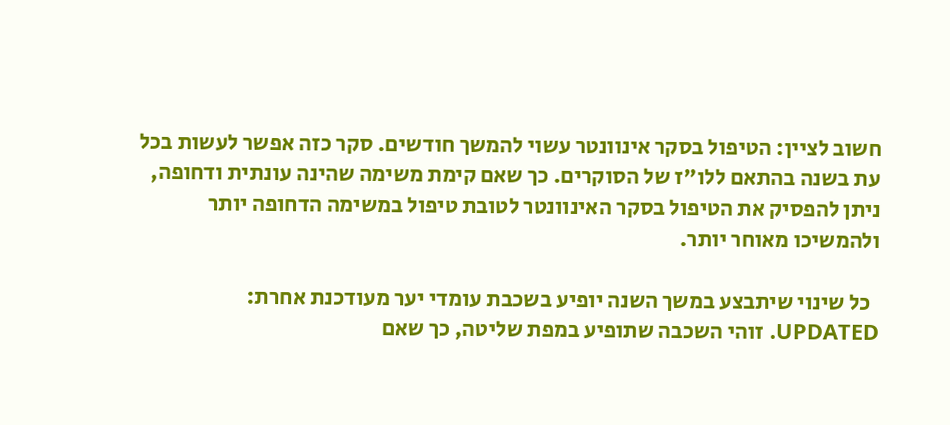חשוב לציין: הטיפול בסקר אינוונטר עשוי להמשך חודשים. סקר כזה אפשר לעשות בכל עת בשנה בהתאם ללו"ז של הסוקרים. כך שאם קימת משימה שהינה עונתית ודחופה, ניתן להפסיק את הטיפול בסקר האינוונטר לטובת טיפול במשימה הדחופה יותר ולהמשיכו מאוחר יותר.

  כל שינוי שיתבצע במשך השנה יופיע בשכבת עומדי יער מעודכנת אחרת: UPDATED. זוהי השכבה שתופיע במפת שליטה, כך שאם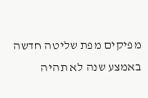מפיקים מפת שליטה חדשה באמצע שנה לא תהיה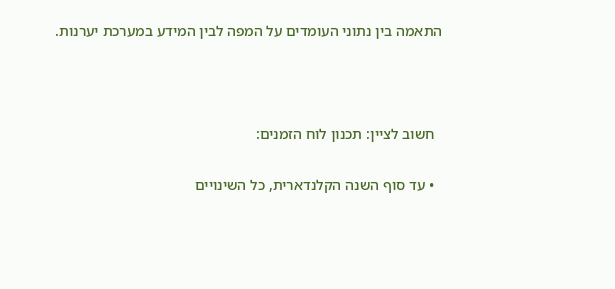התאמה בין נתוני העומדים על המפה לבין המידע במערכת יערנות.



  חשוב לציין: תכנון לוח הזמנים:

  • עד סוף השנה הקלנדארית, כל השינויים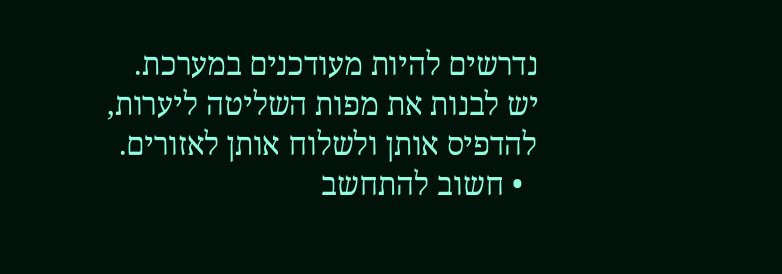נדרשים להיות מעודכנים במערכת. יש לבנות את מפות השליטה ליערות, להדפיס אותן ולשלוח אותן לאזורים.
  • חשוב להתחשב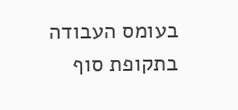בעומס העבודה בתקופת סוף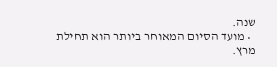שנה.
  • מועד הסיום המאוחר ביותר הוא תחילת מרץ.